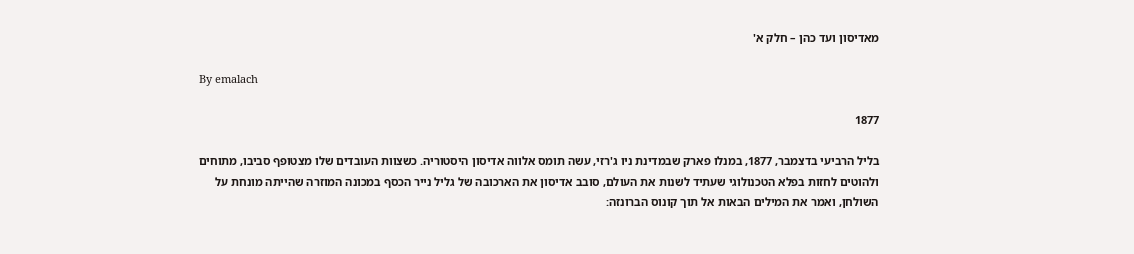מאדיסון ועד כהן – חלק א'

By emalach

1877

בליל הרביעי בדצמבר, 1877, במנלו פארק שבמדינת ניו ג'רזי, עשה תומס אלווה אדיסון היסטוריה. כשצוות העובדים שלו מצטופף סביבו, מתוחים ולהוטים לחזות בפלא הטכנולוגי שעתיד לשנות את העולם, סובב אדיסון את הארכובה של גליל נייר הכסף במכונה המוזרה שהייתה מונחת על השולחן, ואמר את המילים הבאות אל תוך קונוס הברונזה: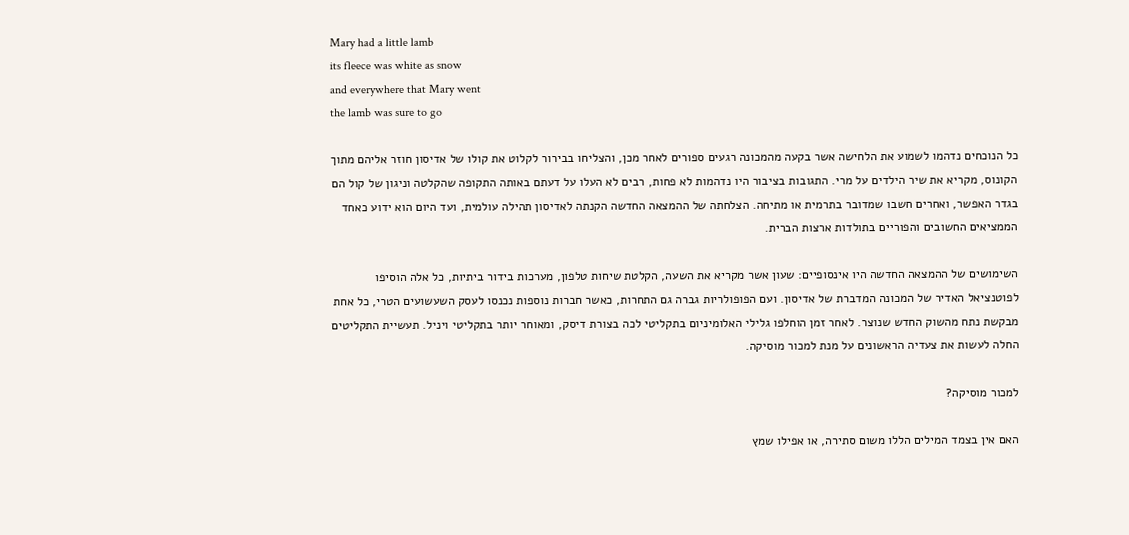Mary had a little lamb
its fleece was white as snow
and everywhere that Mary went
the lamb was sure to go

כל הנוכחים נדהמו לשמוע את הלחישה אשר בקעה מהמכונה רגעים ספורים לאחר מכן, והצליחו בבירור לקלוט את קולו של אדיסון חוזר אליהם מתוך הקונוס, מקריא את שיר הילדים על מרי. התגובות בציבור היו נדהמות לא פחות, רבים לא העלו על דעתם באותה התקופה שהקלטה וניגון של קול הם בגדר האפשר, ואחרים חשבו שמדובר בתרמית או מתיחה. הצלחתה של ההמצאה החדשה הקנתה לאדיסון תהילה עולמית, ועד היום הוא ידוע כאחד הממציאים החשובים והפוריים בתולדות ארצות הברית.

השימושים של ההמצאה החדשה היו אינסופיים: שעון אשר מקריא את השעה, הקלטת שיחות טלפון, מערכות בידור ביתיות, כל אלה הוסיפו לפוטנציאל האדיר של המכונה המדברת של אדיסון. ועם הפופולריות גברה גם התחרות, כאשר חברות נוספות נכנסו לעסק השעשועים הטרי, כל אחת מבקשת נתח מהשוק החדש שנוצר. לאחר זמן הוחלפו גלילי האלומיניום בתקליטי לכה בצורת דיסק, ומאוחר יותר בתקליטי ויניל. תעשיית התקליטים החלה לעשות את צעדיה הראשונים על מנת למכור מוסיקה.

למכור מוסיקה?

האם אין בצמד המילים הללו משום סתירה, או אפילו שמץ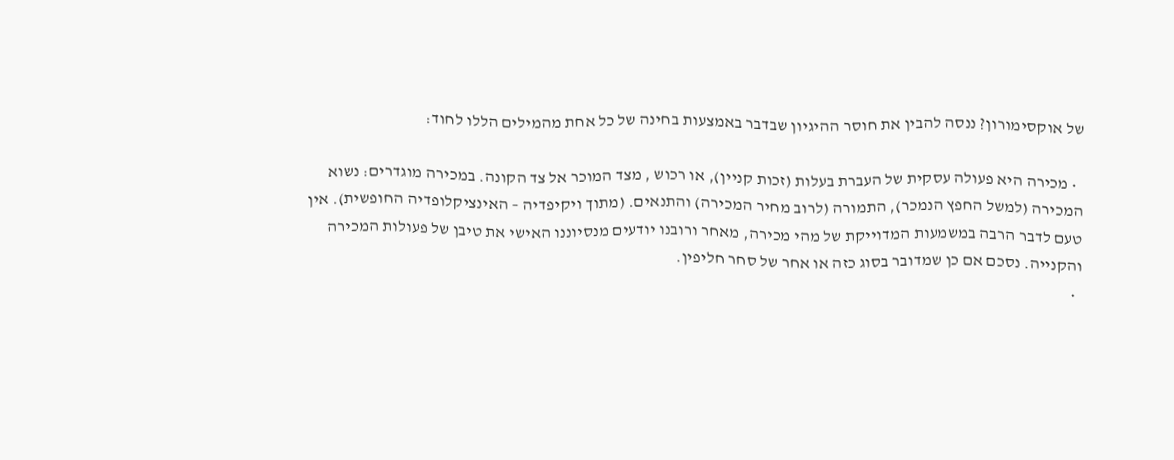של אוקסימורון? ננסה להבין את חוסר ההיגיון שבדבר באמצעות בחינה של כל אחת מהמילים הללו לחוד:

  • מכירה היא פעולה עסקית של העברת בעלות (זכות קניין), או רכוש , מצד המוכר אל צד הקונה. במכירה מוגדרים: נשוא המכירה (למשל החפץ הנמכר), התמורה (לרוב מחיר המכירה) והתנאים. (מתוך ויקיפדיה – האינציקלופדיה החופשית). אין טעם לדבר הרבה במשמעות המדוייקת של מהי מכירה, מאחר ורובנו יודעים מנסיוננו האישי את טיבן של פעולות המכירה והקנייה. נסכם אם כן שמדובר בסוג כזה או אחר של סחר חליפין.
  •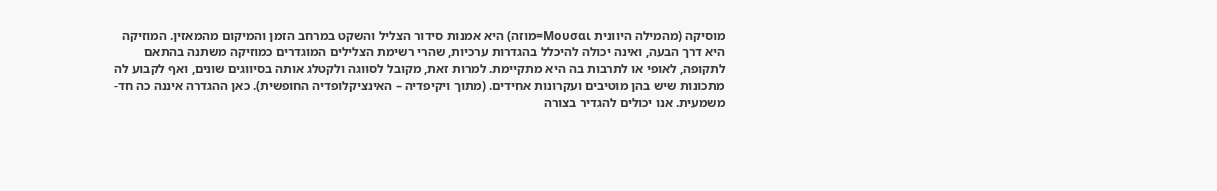מוסיקה (מהמילה היוונית Μουσαι=מוזה) היא אמנות סידור הצליל והשקט במרחב הזמן והמיקום מהמאזין. המוזיקה היא דרך הבעה, ואינה יכולה להיכלל בהגדרות ערכיות, שהרי רשימת הצלילים המוגדרים כמוזיקה משתנה בהתאם לתקופה, לאופי או לתרבות בה היא מתקיימת. למרות זאת, מקובל לסווגה ולקטלג אותה בסיווגים שונים, ואף לקבוע לה מתכונות שיש בהן מוטיבים ועקרונות אחידים. (מתוך ויקיפדיה – האינציקלופדיה החופשית). כאן ההגדרה איננה כה חד-משמעית. אנו יכולים להגדיר בצורה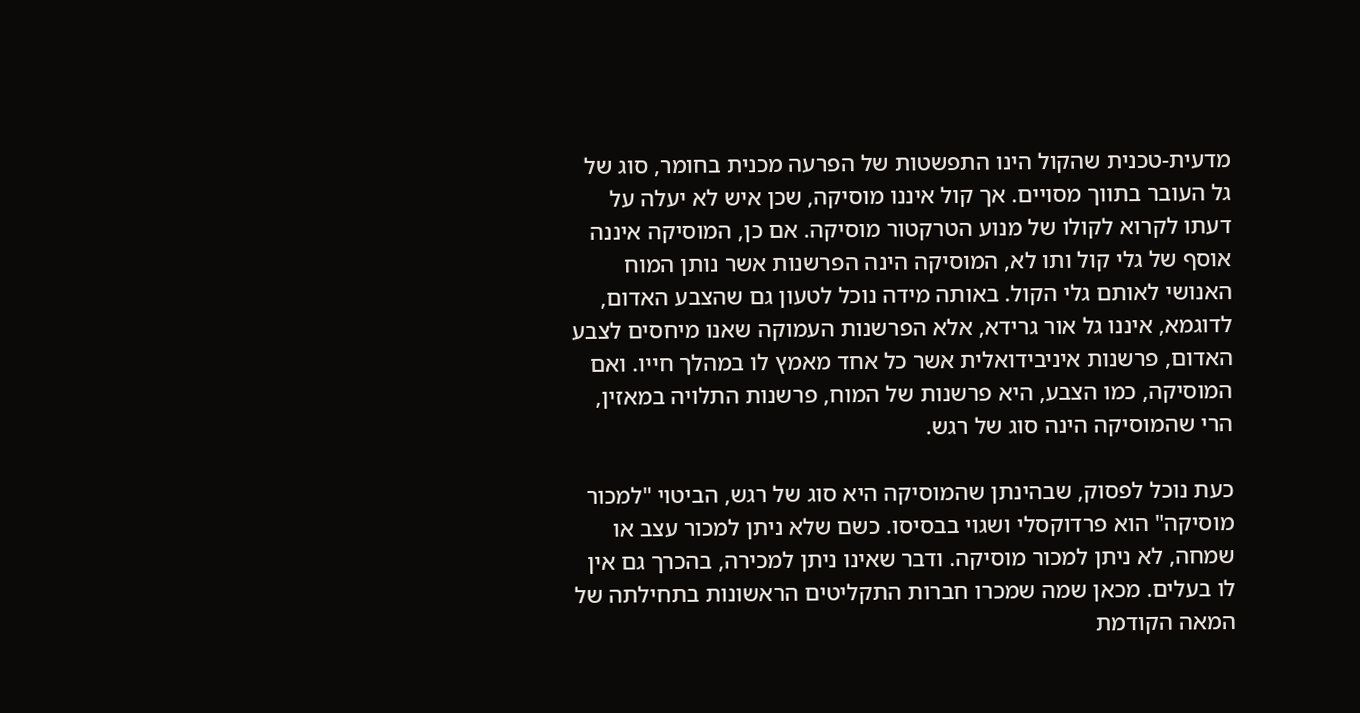מדעית-טכנית שהקול הינו התפשטות של הפרעה מכנית בחומר, סוג של גל העובר בתווך מסויים. אך קול איננו מוסיקה, שכן איש לא יעלה על דעתו לקרוא לקולו של מנוע הטרקטור מוסיקה. אם כן, המוסיקה איננה אוסף של גלי קול ותו לא, המוסיקה הינה הפרשנות אשר נותן המוח האנושי לאותם גלי הקול. באותה מידה נוכל לטעון גם שהצבע האדום, לדוגמא, איננו גל אור גרידא, אלא הפרשנות העמוקה שאנו מיחסים לצבע האדום, פרשנות איניבידואלית אשר כל אחד מאמץ לו במהלך חייו. ואם המוסיקה, כמו הצבע, היא פרשנות של המוח, פרשנות התלויה במאזין, הרי שהמוסיקה הינה סוג של רגש.

כעת נוכל לפסוק, שבהינתן שהמוסיקה היא סוג של רגש, הביטוי "למכור מוסיקה" הוא פרדוקסלי ושגוי בבסיסו. כשם שלא ניתן למכור עצב או שמחה, לא ניתן למכור מוסיקה. ודבר שאינו ניתן למכירה, בהכרך גם אין לו בעלים. מכאן שמה שמכרו חברות התקליטים הראשונות בתחילתה של המאה הקודמת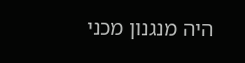היה מנגנון מכני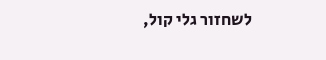לשחזור גלי קול,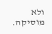ולא מוסיקה.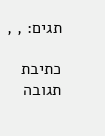תגים: , ,

כתיבת תגובה